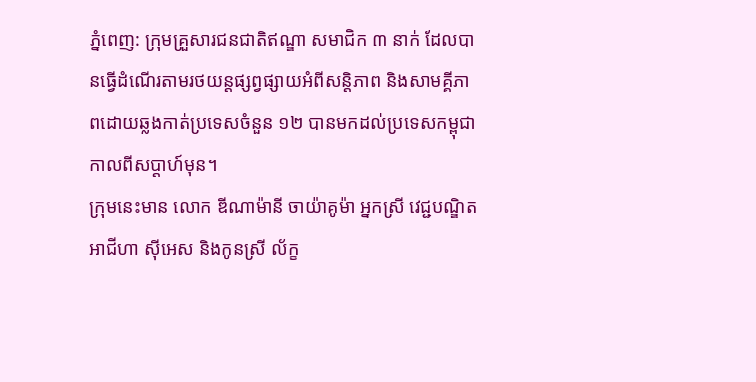ភ្នំពេញ: ក្រុមគ្រួសារជនជាតិឥណ្ឌា សមាជិក ៣ នាក់ ដែលបានធ្វើដំណើរតាមរថយន្ដផ្សព្វផ្សាយអំពីសន្ដិភាព និងសាមគ្គីភាពដោយឆ្លងកាត់ប្រទេសចំនួន ១២ បានមកដល់ប្រទេសកម្ពុជាកាលពីសប្ដាហ៍មុន។
ក្រុមនេះមាន លោក ឌីណាម៉ានី ចាយ៉ាគូម៉ា អ្នកស្រី វេជ្ជបណ្ឌិត អាជីហា ស៊ីអេស និងកូនស្រី ល័ក្ខ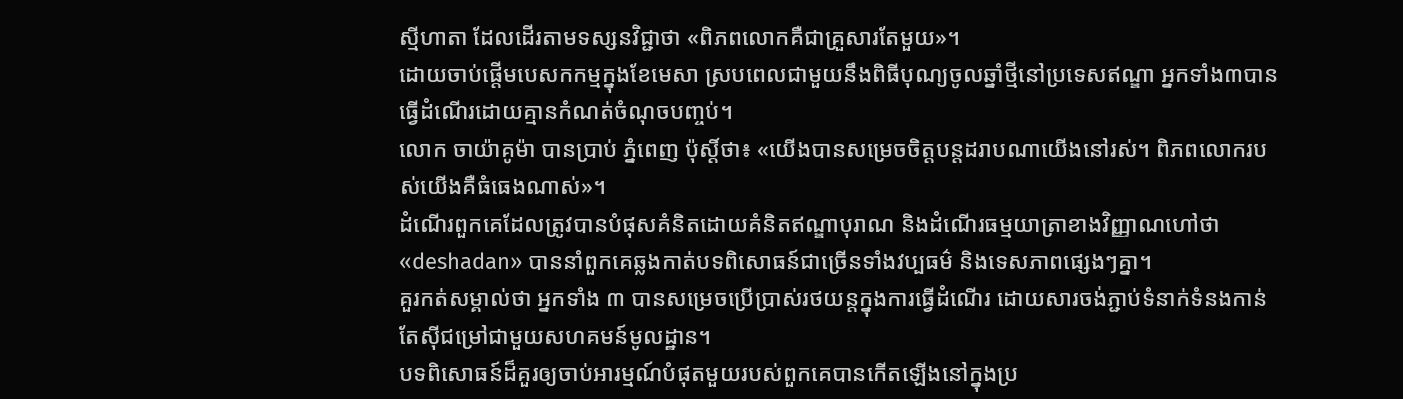ស្មីហាតា ដែលដើរតាមទស្សនវិជ្ជាថា «ពិភពលោកគឺជាគ្រួសារតែមួយ»។
ដោយចាប់ផ្តើមបេសកកម្មក្នុងខែមេសា ស្របពេលជាមួយនឹងពិធីបុណ្យចូលឆ្នាំថ្មីនៅប្រទេសឥណ្ឌា អ្នកទាំង៣បានធ្វើដំណើរដោយគ្មានកំណត់ចំណុចបញ្ចប់។
លោក ចាយ៉ាគូម៉ា បានប្រាប់ ភ្នំពេញ ប៉ុស្ដិ៍ថា៖ «យើងបានសម្រេចចិត្តបន្តដរាបណាយើងនៅរស់។ ពិភពលោករបស់យើងគឺធំធេងណាស់»។
ដំណើរពួកគេដែលត្រូវបានបំផុសគំនិតដោយគំនិតឥណ្ឌាបុរាណ និងដំណើរធម្មយាត្រាខាងវិញ្ញាណហៅថា «deshadan» បាននាំពួកគេឆ្លងកាត់បទពិសោធន៍ជាច្រើនទាំងវប្បធម៌ និងទេសភាពផ្សេងៗគ្នា។
គួរកត់សម្គាល់ថា អ្នកទាំង ៣ បានសម្រេចប្រើប្រាស់រថយន្ដក្នុងការធ្វើដំណើរ ដោយសារចង់ភ្ជាប់ទំនាក់ទំនងកាន់តែស៊ីជម្រៅជាមួយសហគមន៍មូលដ្ឋាន។
បទពិសោធន៍ដ៏គួរឲ្យចាប់អារម្មណ៍បំផុតមួយរបស់ពួកគេបានកើតឡើងនៅក្នុងប្រ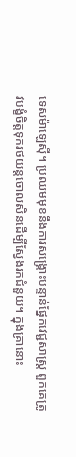ទេសម៉ាឡេស៊ី។ ប្រឈមមុខនឹងការសង្គ្រោះបន្ទាន់ផ្នែកវេជ្ជសាស្ត្រ ពួកគេត្រូវបង្ខំចិត្ដទុករថយន្តចោលសិនដើម្បីស្វែងរកជំនួយ។ ក្នុងគ្រានោះ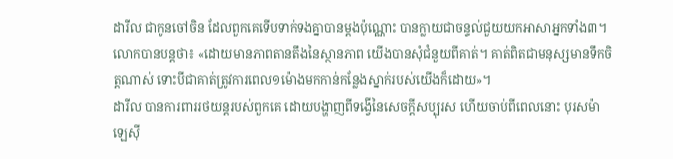ដារីល ជាកូនចៅចិន ដែលពួកគេទើបទាក់ទងគ្នាបានម្ដងប៉ុណ្ណោះ បានក្លាយជាចន្ទល់ជួយយកអាសាអ្នកទាំង៣។
លោកបានបន្តថា៖ «ដោយមានភាពតានតឹងនៃស្ថានភាព យើងបានសុំជំនួយពីគាត់។ គាត់ពិតជាមនុស្សមានទឹកចិត្ដណាស់ ទោះបីជាគាត់ត្រូវការពេល១ម៉ោងមកកាន់កន្លែងស្នាក់របស់យើងក៏ដោយ»។
ដារីល បានការពាររថយន្តរបស់ពួកគេ ដោយបង្ហាញពីទង្វើនៃសេចក្តីសប្បុរស ហើយចាប់ពីពេលនោះ បុរសម៉ាឡេស៊ី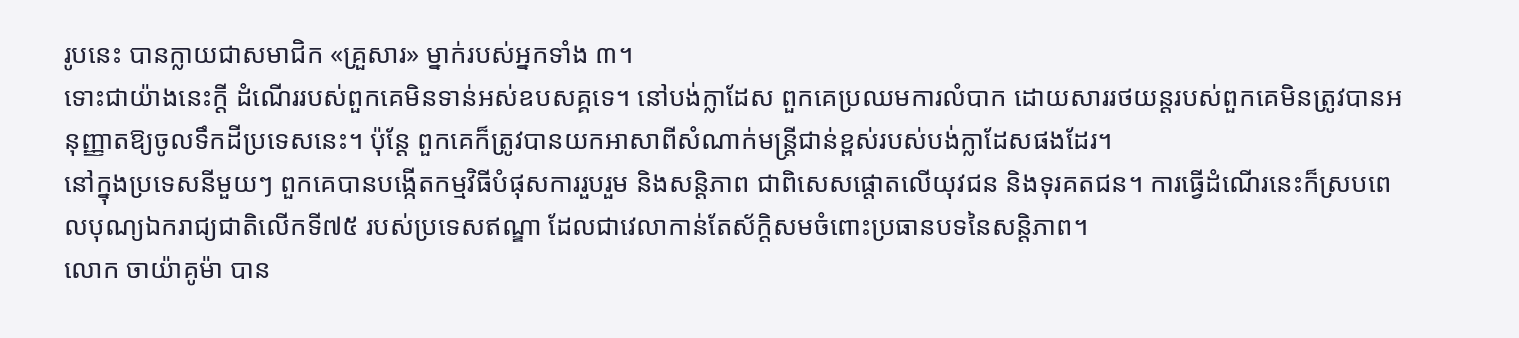រូបនេះ បានក្លាយជាសមាជិក «គ្រួសារ» ម្នាក់របស់អ្នកទាំង ៣។
ទោះជាយ៉ាងនេះក្តី ដំណើររបស់ពួកគេមិនទាន់អស់ឧបសគ្គទេ។ នៅបង់ក្លាដែស ពួកគេប្រឈមការលំបាក ដោយសាររថយន្ដរបស់ពួកគេមិនត្រូវបានអនុញ្ញាតឱ្យចូលទឹកដីប្រទេសនេះ។ ប៉ុន្ដែ ពួកគេក៏ត្រូវបានយកអាសាពីសំណាក់មន្ដ្រីជាន់ខ្ពស់របស់បង់ក្លាដែសផងដែរ។
នៅក្នុងប្រទេសនីមួយៗ ពួកគេបានបង្កើតកម្មវិធីបំផុសការរួបរួម និងសន្តិភាព ជាពិសេសផ្តោតលើយុវជន និងទុរគតជន។ ការធ្វើដំណើរនេះក៏ស្របពេលបុណ្យឯករាជ្យជាតិលើកទី៧៥ របស់ប្រទេសឥណ្ឌា ដែលជាវេលាកាន់តែស័ក្ដិសមចំពោះប្រធានបទនៃសន្ដិភាព។
លោក ចាយ៉ាគូម៉ា បាន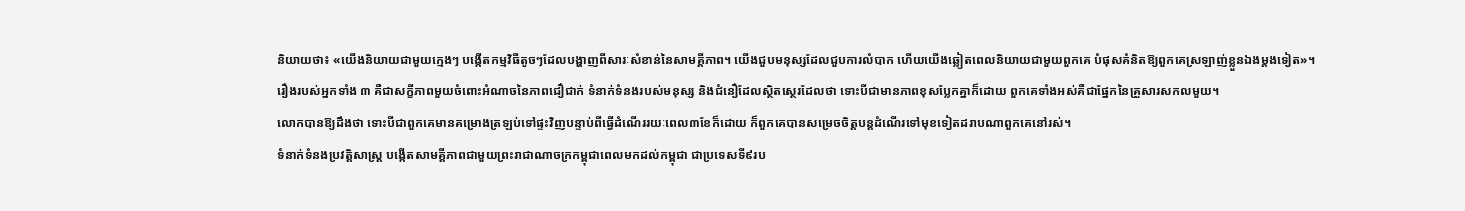និយាយថា៖ «យើងនិយាយជាមួយក្មេងៗ បង្កើតកម្មវិធីតូចៗដែលបង្ហាញពីសារៈសំខាន់នៃសាមគ្គីភាព។ យើងជួបមនុស្សដែលជួបការលំបាក ហើយយើងឆ្លៀតពេលនិយាយជាមួយពួកគេ បំផុសគំនិតឱ្យពួកគេស្រឡាញ់ខ្លួនឯងម្តងទៀត»។
រឿងរបស់អ្នកទាំង ៣ គឺជាសក្ខីភាពមួយចំពោះអំណាចនៃភាពជឿជាក់ ទំនាក់ទំនងរបស់មនុស្ស និងជំនឿដែលស្ថិតស្ថេរដែលថា ទោះបីជាមានភាពខុសប្លែកគ្នាក៏ដោយ ពួកគេទាំងអស់គឺជាផ្នែកនៃគ្រួសារសកលមួយ។
លោកបានឱ្យដឹងថា ទោះបីជាពួកគេមានគម្រោងត្រឡប់ទៅផ្ទះវិញបន្ទាប់ពីធ្វើដំណើររយៈពេល៣ខែក៏ដោយ ក៏ពួកគេបានសម្រេចចិត្តបន្តដំណើរទៅមុខទៀតដរាបណាពួកគេនៅរស់។
ទំនាក់ទំនងប្រវត្តិសាស្ត្រ បង្កើតសាមគ្គីភាពជាមួយព្រះរាជាណាចក្រកម្ពុជាពេលមកដល់កម្ពុជា ជាប្រទេសទី៩រប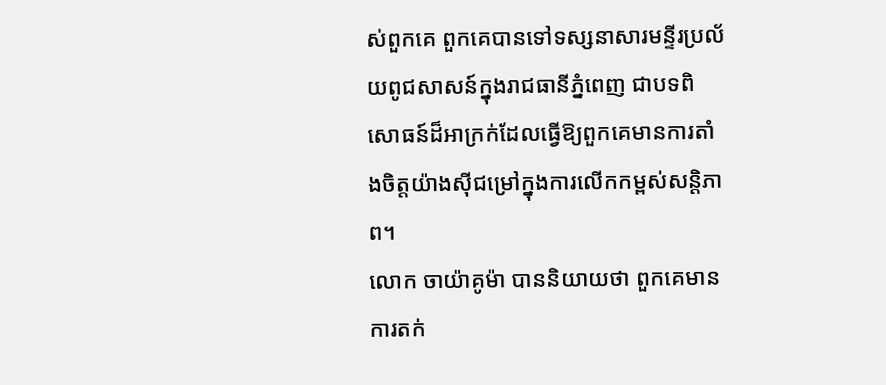ស់ពួកគេ ពួកគេបានទៅទស្សនាសារមន្ទីរប្រល័យពូជសាសន៍ក្នុងរាជធានីភ្នំពេញ ជាបទពិសោធន៍ដ៏អាក្រក់ដែលធ្វើឱ្យពួកគេមានការតាំងចិត្តយ៉ាងស៊ីជម្រៅក្នុងការលើកកម្ពស់សន្តិភាព។
លោក ចាយ៉ាគូម៉ា បាននិយាយថា ពួកគេមានការតក់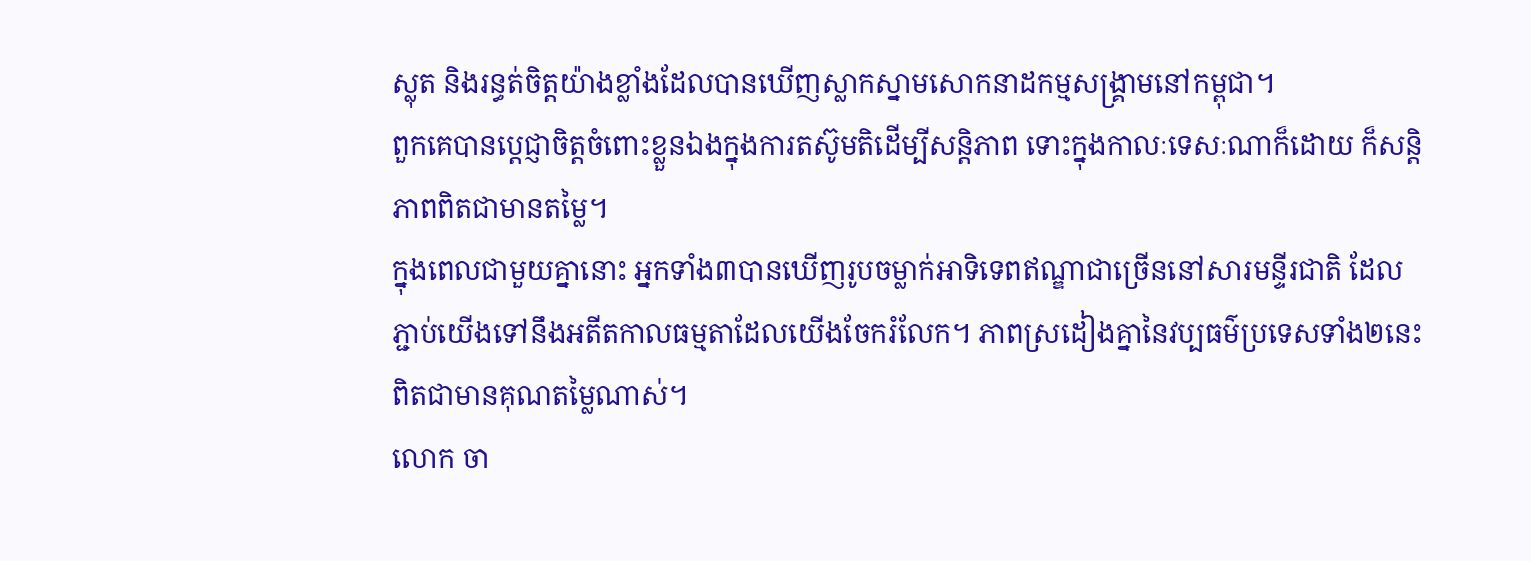ស្លុត និងរន្ធត់ចិត្ដយ៉ាងខ្លាំងដែលបានឃើញស្លាកស្នាមសោកនាដកម្មសង្គ្រាមនៅកម្ពុជា។
ពួកគេបានប្តេជ្ញាចិត្តចំពោះខ្លួនឯងក្នុងការតស៊ូមតិដើម្បីសន្តិភាព ទោះក្នុងកាលៈទេសៈណាក៏ដោយ ក៏សន្ដិភាពពិតជាមានតម្លៃ។
ក្នុងពេលជាមួយគ្នានោះ អ្នកទាំង៣បានឃើញរូបចម្លាក់អាទិទេពឥណ្ឌាជាច្រើននៅសារមន្ទីរជាតិ ដែលភ្ជាប់យើងទៅនឹងអតីតកាលធម្មតាដែលយើងចែករំលែក។ ភាពស្រដៀងគ្នានៃវប្បធម៌ប្រទេសទាំង២នេះពិតជាមានគុណតម្លៃណាស់។
លោក ចា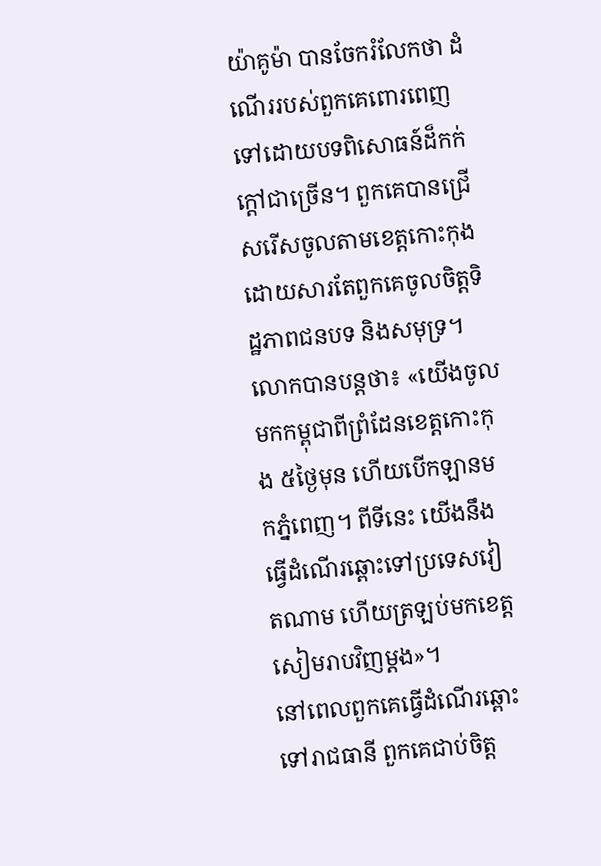យ៉ាគូម៉ា បានចែករំលែកថា ដំណើររបស់ពួកគេពោរពេញទៅដោយបទពិសោធន៍ដ៏កក់ក្តៅជាច្រើន។ ពួកគេបានជ្រើសរើសចូលតាមខេត្ដកោះកុង ដោយសារតែពួកគេចូលចិត្តទិដ្ឋភាពជនបទ និងសមុទ្រ។
លោកបានបន្ដថា៖ «យើងចូលមកកម្ពុជាពីព្រំដែនខេត្តកោះកុង ៥ថ្ងៃមុន ហើយបើកឡានមកភ្នំពេញ។ ពីទីនេះ យើងនឹងធ្វើដំណើរឆ្ពោះទៅប្រទេសវៀតណាម ហើយត្រឡប់មកខេត្តសៀមរាបវិញម្តង»។
នៅពេលពួកគេធ្វើដំណើរឆ្ពោះទៅរាជធានី ពួកគេជាប់ចិត្ដ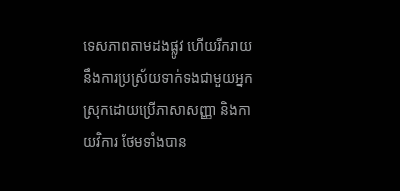ទេសភាពតាមដងផ្លូវ ហើយរីករាយនឹងការប្រស្រ័យទាក់ទងជាមួយអ្នកស្រុកដោយប្រើភាសាសញ្ញា និងកាយវិការ ថែមទាំងបាន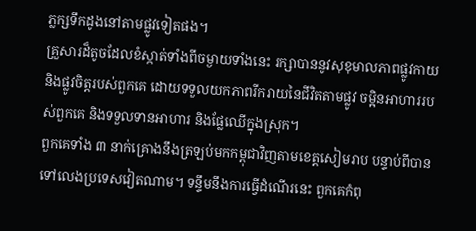ភ្លក្សទឹកដូងនៅតាមផ្លូវទៀតផង។
គ្រួសារដ៏តូចដែលខំស្កាត់ទាំងពីចម្ងាយទាំងនេះ រក្សាបាននូវសុខុមាលភាពផ្លូវកាយ និងផ្លូវចិត្តរបស់ពួកគេ ដោយទទួលយកភាពរីករាយនៃជីវិតតាមផ្លូវ ចម្អិនអាហាររបស់ពួកគេ និងទទួលទានអាហារ និងផ្លែឈើក្នុងស្រុក។
ពួកគេទាំង ៣ នាក់គ្រោងនឹងត្រឡប់មកកម្ពុជាវិញតាមខេត្តសៀមរាប បន្ទាប់ពីបានទៅលេងប្រទេសវៀតណាម។ ទន្ទឹមនឹងការធ្វើដំណើរនេះ ពួកគេកំពុ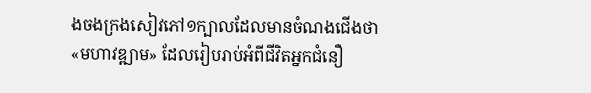ងចងក្រងសៀវភៅ១ក្បាលដែលមានចំណងជើងថា «មហាវឌ្ឍាម» ដែលរៀបរាប់អំពីជីវិតអ្នកជំនឿ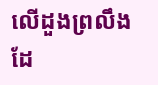លើដួងព្រលឹងដែ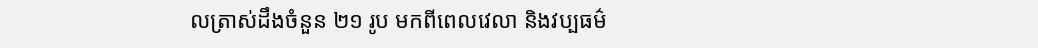លត្រាស់ដឹងចំនួន ២១ រូប មកពីពេលវេលា និងវប្បធម៌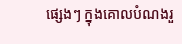ផ្សេងៗ ក្នុងគោលបំណងរួ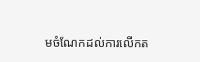មចំណែកដល់ការលើកត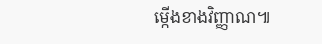ម្កើងខាងវិញ្ញាណ៕